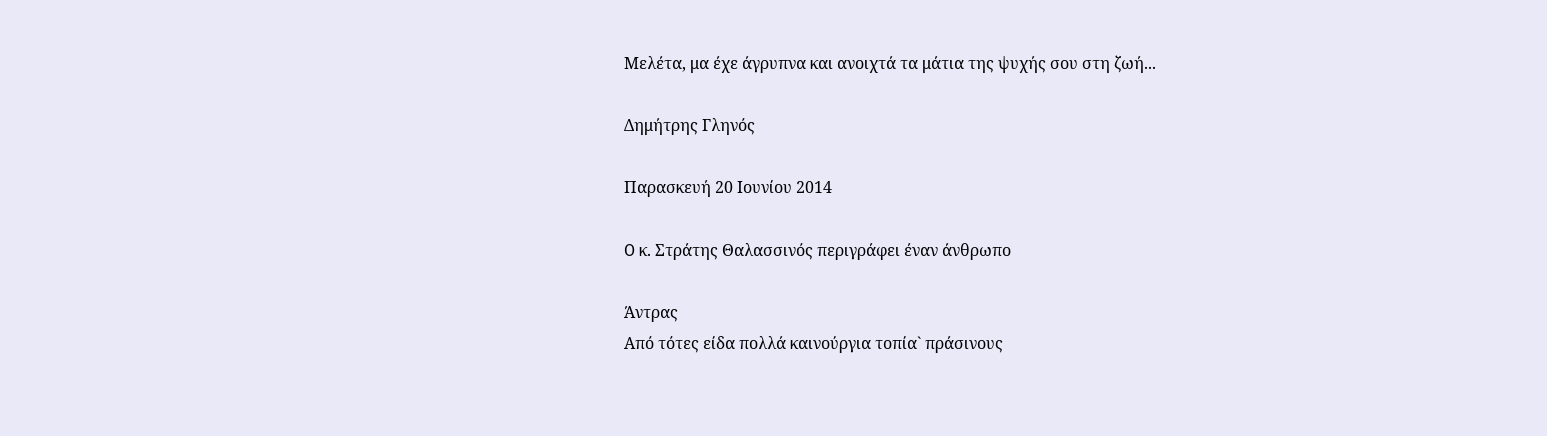Μελέτα, μα έχε άγρυπνα και ανοιχτά τα μάτια της ψυχής σου στη ζωή...

Δημήτρης Γληνός

Παρασκευή 20 Ιουνίου 2014

O κ. Στράτης Θαλασσινός περιγράφει έναν άνθρωπο

Άντρας
Από τότες είδα πολλά καινούργια τοπία` πράσινους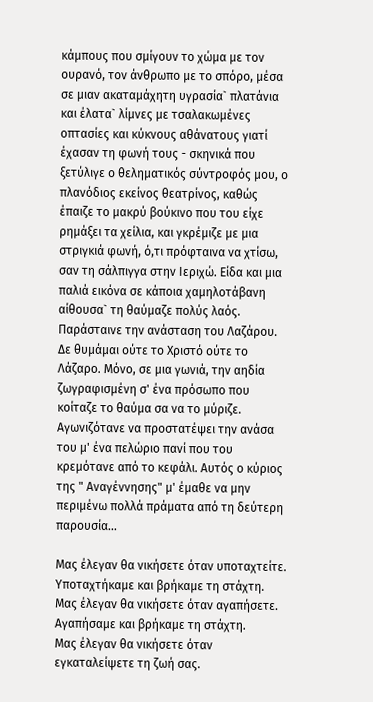κάμπους που σμίγουν το χώμα με τον ουρανό, τον άνθρωπο με το σπόρο, μέσα σε μιαν ακαταμάχητη υγρασία` πλατάνια και έλατα` λίμνες με τσαλακωμένες οπτασίες και κύκνους αθάνατους γιατί έχασαν τη φωνή τους - σκηνικά που ξετύλιγε ο θεληματικός σύντροφός μου, ο πλανόδιος εκείνος θεατρίνος, καθώς έπαιζε το μακρύ βούκινο που του είχε ρημάξει τα χείλια, και γκρέμιζε με μια στριγκιά φωνή, ό,τι πρόφταινα να χτίσω, σαν τη σάλπιγγα στην Ιεριχώ. Είδα και μια παλιά εικόνα σε κάποια χαμηλοτάβανη αίθουσα` τη θαύμαζε πολύς λαός. Παράσταινε την ανάσταση του Λαζάρου. Δε θυμάμαι ούτε το Χριστό ούτε το Λάζαρο. Μόνο, σε μια γωνιά, την αηδία ζωγραφισμένη σ' ένα πρόσωπο που κοίταζε το θαύμα σα να το μύριζε. Αγωνιζότανε να προστατέψει την ανάσα του μ' ένα πελώριο πανί που του κρεμότανε από το κεφάλι. Αυτός ο κύριος της " Αναγέννησης" μ' έμαθε να μην περιμένω πολλά πράματα από τη δεύτερη παρουσία...

Μας έλεγαν θα νικήσετε όταν υποταχτείτε.
Υποταχτήκαμε και βρήκαμε τη στάχτη.
Μας έλεγαν θα νικήσετε όταν αγαπήσετε.
Αγαπήσαμε και βρήκαμε τη στάχτη.
Μας έλεγαν θα νικήσετε όταν εγκαταλείψετε τη ζωή σας.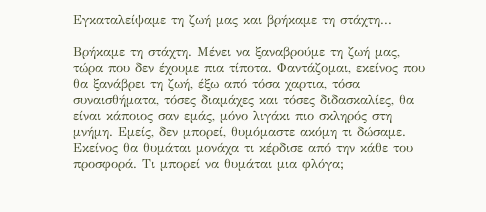Εγκαταλείψαμε τη ζωή μας και βρήκαμε τη στάχτη...

Βρήκαμε τη στάχτη. Μένει να ξαναβρούμε τη ζωή μας, τώρα που δεν έχουμε πια τίποτα. Φαντάζομαι, εκείνος που θα ξανάβρει τη ζωή, έξω από τόσα χαρτια, τόσα συναισθήματα, τόσες διαμάχες και τόσες διδασκαλίες, θα είναι κάποιος σαν εμάς, μόνο λιγάκι πιο σκληρός στη μνήμη. Εμείς, δεν μπορεί, θυμόμαστε ακόμη τι δώσαμε. Εκείνος θα θυμάται μονάχα τι κέρδισε από την κάθε του προσφορά. Τι μπορεί να θυμάται μια φλόγα;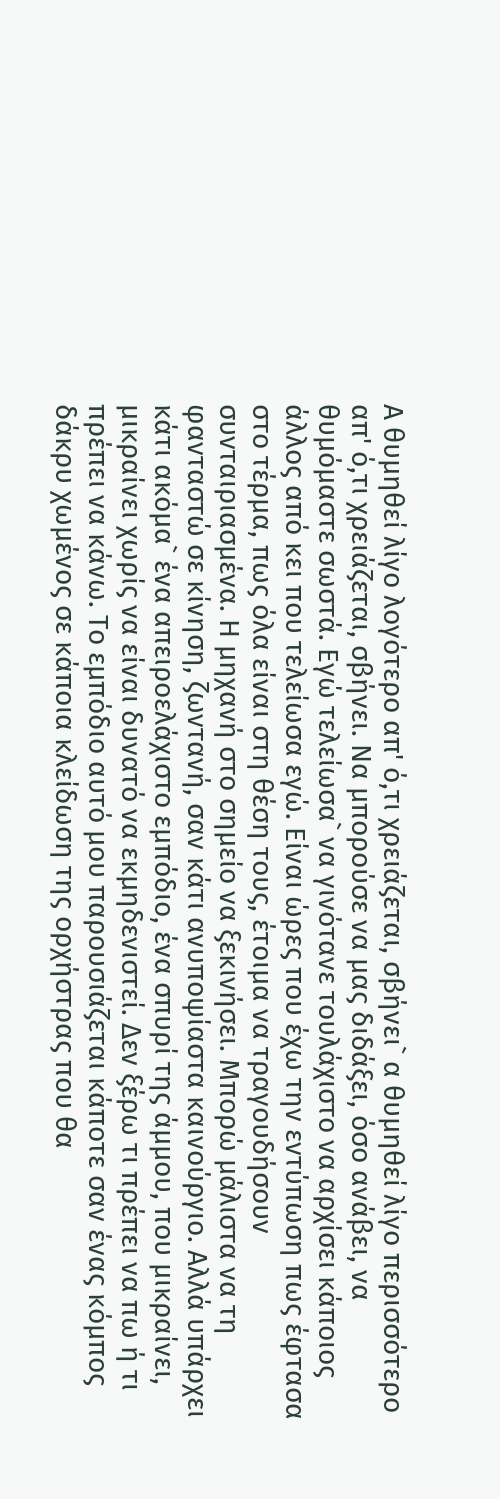Α θυμηθεί λίγο λογότερο απ' ό,τι χρειάζεται, σβήνει` α θυμηθεί λίγο περισσότερο απ' ό,τι χρειάζεται, σβήνει. Να μπορούσε να μας διδάξει, όσο ανάβει, να θυμόμαστε σωστά. Εγώ τελείωσα` να γινότανε τουλάχιστο να αρχίσει κάποιος άλλος από κει που τελείωσα εγώ. Είναι ώρες που έχω την εντύπωση πως έφτασα στο τέρμα, πως όλα είναι στη θέση τους, έτοιμα να τραγουδήσουν συνταιριασμένα. Η μηχανή στο σημείο να ξεκινήσει. Μπορώ μάλιστα να τη φανταστώ σε κίνηση, ζωντανή, σαν κάτι ανυποψίαστα καινούργιο. Αλλά υπάρχει κάτι ακόμα` ένα απειροελάχιστο εμπόδιο, ένα σπυρί της άμμου, που μικραίνει, μικραίνει χωρίς να είναι δυνατό να εκμηδενιστεί. Δεν ξέρω τι πρέπει να πω ή τι πρέπει να κάνω. Το εμπόδιο αυτό μου παρουσιάζεται κάποτε σαν ένας κόμπος δάκρυ χωμένος σε κάποια κλείδωση της ορχήστρας που θα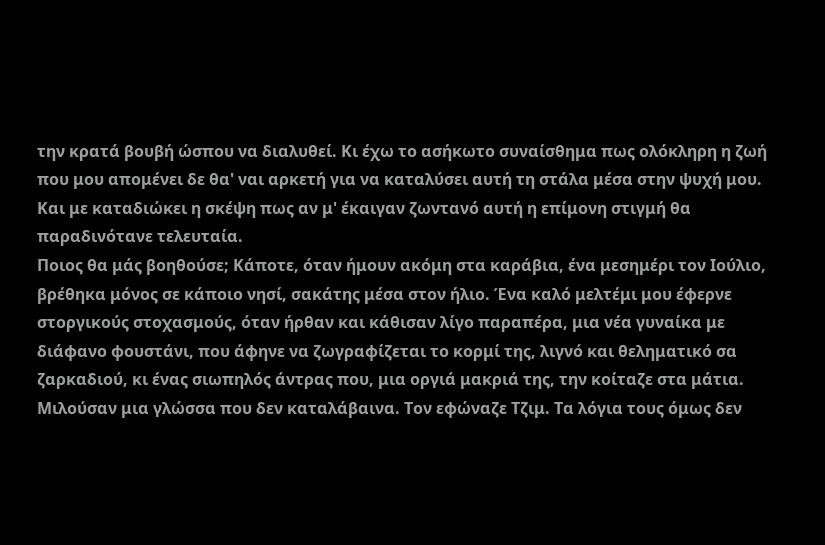την κρατά βουβή ώσπου να διαλυθεί. Κι έχω το ασήκωτο συναίσθημα πως ολόκληρη η ζωή που μου απομένει δε θα' ναι αρκετή για να καταλύσει αυτή τη στάλα μέσα στην ψυχή μου. Και με καταδιώκει η σκέψη πως αν μ' έκαιγαν ζωντανό αυτή η επίμονη στιγμή θα παραδινότανε τελευταία.
Ποιος θα μάς βοηθούσε; Κάποτε, όταν ήμουν ακόμη στα καράβια, ένα μεσημέρι τον Ιούλιο, βρέθηκα μόνος σε κάποιο νησί, σακάτης μέσα στον ήλιο. Ένα καλό μελτέμι μου έφερνε στοργικούς στοχασμούς, όταν ήρθαν και κάθισαν λίγο παραπέρα, μια νέα γυναίκα με διάφανο φουστάνι, που άφηνε να ζωγραφίζεται το κορμί της, λιγνό και θεληματικό σα ζαρκαδιού, κι ένας σιωπηλός άντρας που, μια οργιά μακριά της, την κοίταζε στα μάτια. Μιλούσαν μια γλώσσα που δεν καταλάβαινα. Τον εφώναζε Τζιμ. Τα λόγια τους όμως δεν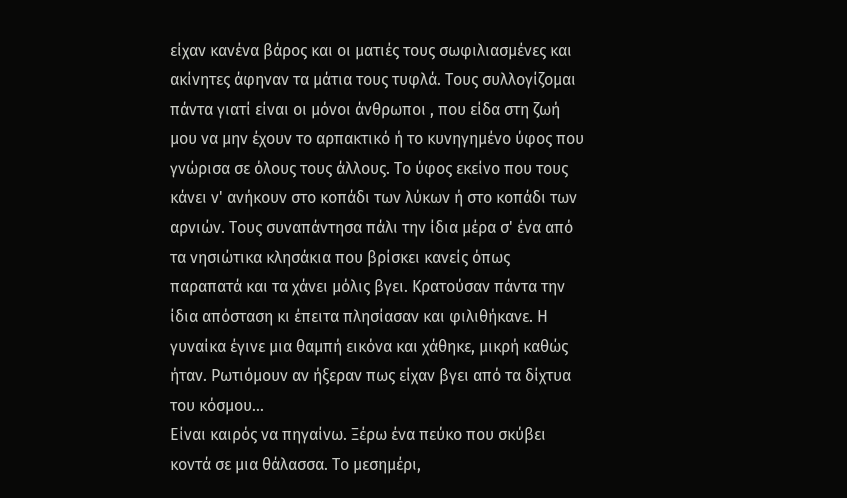είχαν κανένα βάρος και οι ματιές τους σωφιλιασμένες και ακίνητες άφηναν τα μάτια τους τυφλά. Τους συλλογίζομαι πάντα γιατί είναι οι μόνοι άνθρωποι , που είδα στη ζωή μου να μην έχουν το αρπακτικό ή το κυνηγημένο ύφος που γνώρισα σε όλους τους άλλους. Το ύφος εκείνο που τους κάνει ν' ανήκουν στο κοπάδι των λύκων ή στο κοπάδι των αρνιών. Τους συναπάντησα πάλι την ίδια μέρα σ' ένα από τα νησιώτικα κλησάκια που βρίσκει κανείς όπως παραπατά και τα χάνει μόλις βγει. Κρατούσαν πάντα την ίδια απόσταση κι έπειτα πλησίασαν και φιλιθήκανε. Η γυναίκα έγινε μια θαμπή εικόνα και χάθηκε, μικρή καθώς ήταν. Ρωτιόμουν αν ήξεραν πως είχαν βγει από τα δίχτυα του κόσμου...
Είναι καιρός να πηγαίνω. Ξέρω ένα πεύκο που σκύβει κοντά σε μια θάλασσα. Το μεσημέρι,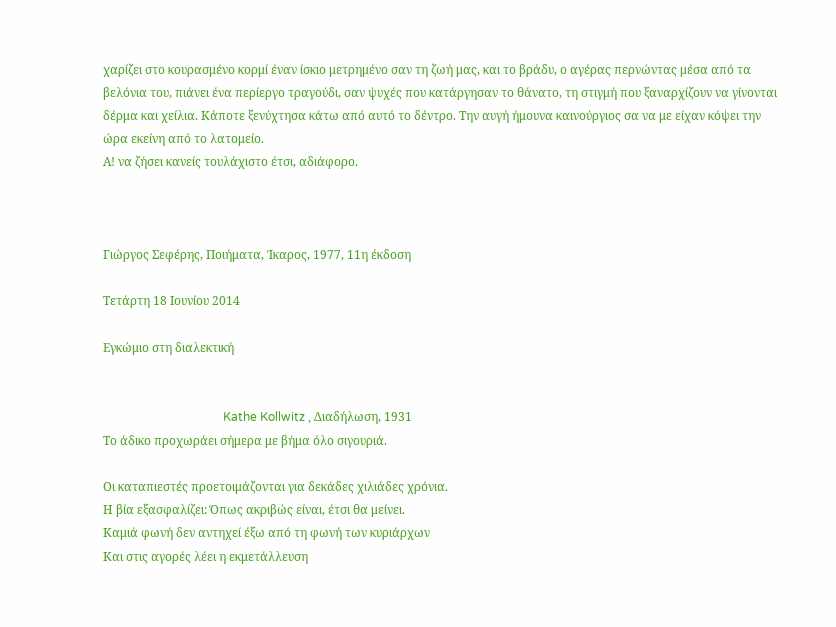χαρίζει στο κουρασμένο κορμί έναν ίσκιο μετρημένο σαν τη ζωή μας, και το βράδυ, ο αγέρας περνώντας μέσα από τα βελόνια του, πιάνει ένα περίεργο τραγούδι, σαν ψυχές που κατάργησαν το θάνατο, τη στιγμή που ξαναρχίζουν να γίνονται δέρμα και χείλια. Κάποτε ξενύχτησα κάτω από αυτό το δέντρο. Την αυγή ήμουνα καινούργιος σα να με είχαν κόψει την ώρα εκείνη από το λατομείο.
Α! να ζήσει κανείς τουλάχιστο έτσι, αδιάφορο.



Γιώργος Σεφέρης, Ποιήματα, Ίκαρος, 1977, 11η έκδοση

Τετάρτη 18 Ιουνίου 2014

Εγκώμιο στη διαλεκτική


                                        Kathe Kollwitz , Διαδήλωση, 1931
Το άδικο προχωράει σήμερα με βήμα όλο σιγουριά.

Οι καταπιεστές προετοιμάζονται για δεκάδες χιλιάδες χρόνια.
Η βία εξασφαλίζει: Όπως ακριβώς είναι, έτσι θα μείνει.
Καμιά φωνή δεν αντηχεί έξω από τη φωνή των κυριάρχων
Και στις αγορές λέει η εκμετάλλευση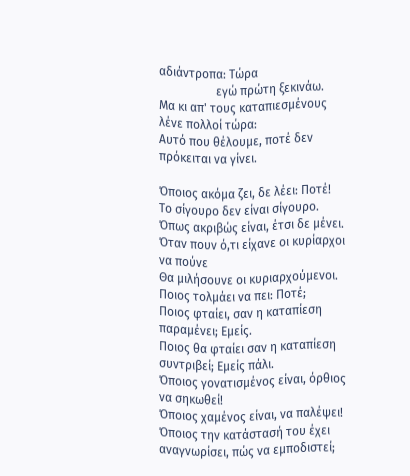αδιάντροπα: Τώρα
                   εγώ πρώτη ξεκινάω.
Μα κι απ' τους καταπιεσμένους λένε πολλοί τώρα:
Αυτό που θέλουμε, ποτέ δεν πρόκειται να γίνει.

Όποιος ακόμα ζει, δε λέει: Ποτέ!
Το σίγουρο δεν είναι σίγουρο.
Όπως ακριβώς είναι, έτσι δε μένει.
Όταν πουν ό,τι είχανε οι κυρίαρχοι να πούνε
Θα μιλήσουνε οι κυριαρχούμενοι.
Ποιος τολμάει να πει: Ποτέ;
Ποιος φταίει, σαν η καταπίεση παραμένει; Εμείς.
Ποιος θα φταίει σαν η καταπίεση συντριβεί; Εμείς πάλι.
Όποιος γονατισμένος είναι, όρθιος να σηκωθεί!
Όποιος χαμένος είναι, να παλέψει!
Όποιος την κατάστασή του έχει αναγνωρίσει, πώς να εμποδιστεί;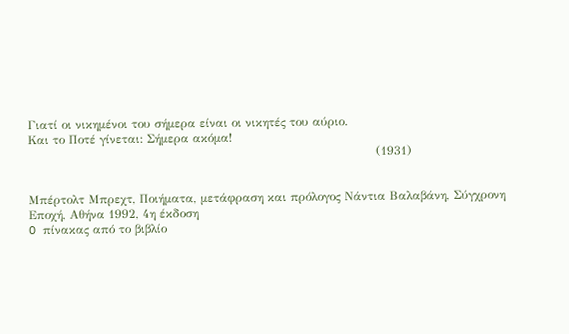Γιατί οι νικημένοι του σήμερα είναι οι νικητές του αύριο.
Και το Ποτέ γίνεται: Σήμερα ακόμα!
                                                                                       (1931)


Μπέρτολτ Μπρεχτ, Ποιήματα, μετάφραση και πρόλογος Νάντια Βαλαβάνη, Σύγχρονη Εποχή, Αθήνα 1992, 4η έκδοση
O πίνακας από το βιβλίο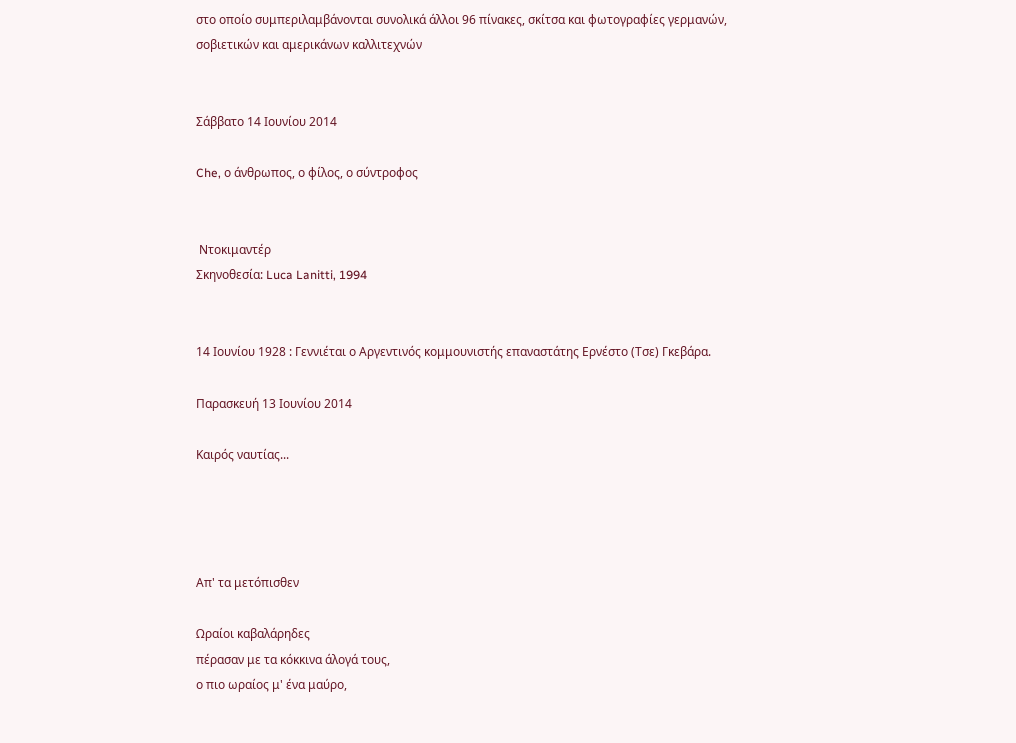στο οποίο συμπεριλαμβάνονται συνολικά άλλοι 96 πίνακες, σκίτσα και φωτογραφίες γερμανών, σοβιετικών και αμερικάνων καλλιτεχνών


Σάββατο 14 Ιουνίου 2014

Che, ο άνθρωπος, ο φίλος, ο σύντροφος


 Ντοκιμαντέρ
Σκηνοθεσία: Luca Lanitti, 1994


14 Ιουνίου 1928 : Γεννιέται ο Αργεντινός κομμουνιστής επαναστάτης Ερνέστο (Τσε) Γκεβάρα.

Παρασκευή 13 Ιουνίου 2014

Καιρός ναυτίας...




Απ' τα μετόπισθεν

Ωραίοι καβαλάρηδες
πέρασαν με τα κόκκινα άλογά τους,
ο πιο ωραίος μ' ένα μαύρο,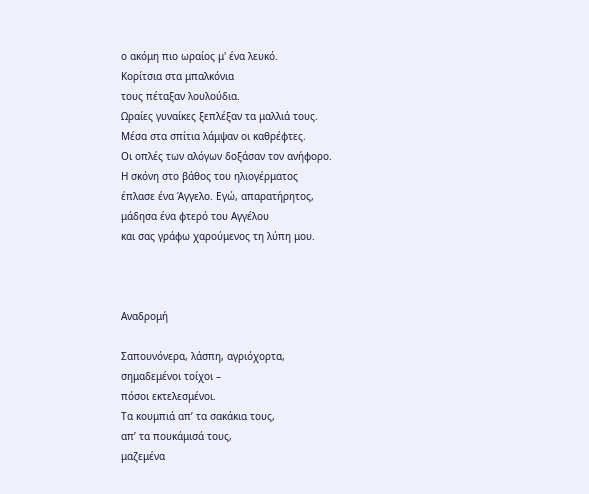ο ακόμη πιο ωραίος μ' ένα λευκό.
Κορίτσια στα μπαλκόνια
τους πέταξαν λουλούδια.
Ωραίες γυναίκες ξεπλέξαν τα μαλλιά τους.
Μέσα στα σπίτια λάμψαν οι καθρέφτες.
Οι οπλές των αλόγων δοξάσαν τον ανήφορο.
Η σκόνη στο βάθος του ηλιογέρματος
έπλασε ένα Άγγελο. Εγώ, απαρατήρητος,
μάδησα ένα φτερό του Αγγέλου
και σας γράφω χαρούμενος τη λύπη μου.



Αναδρομή

Σαπουνόνερα, λάσπη, αγριόχορτα,
σημαδεμένοι τοίχοι –
πόσοι εκτελεσμένοι.
Τα κουμπιά απ’ τα σακάκια τους,
απ’ τα πουκάμισά τους,
μαζεμένα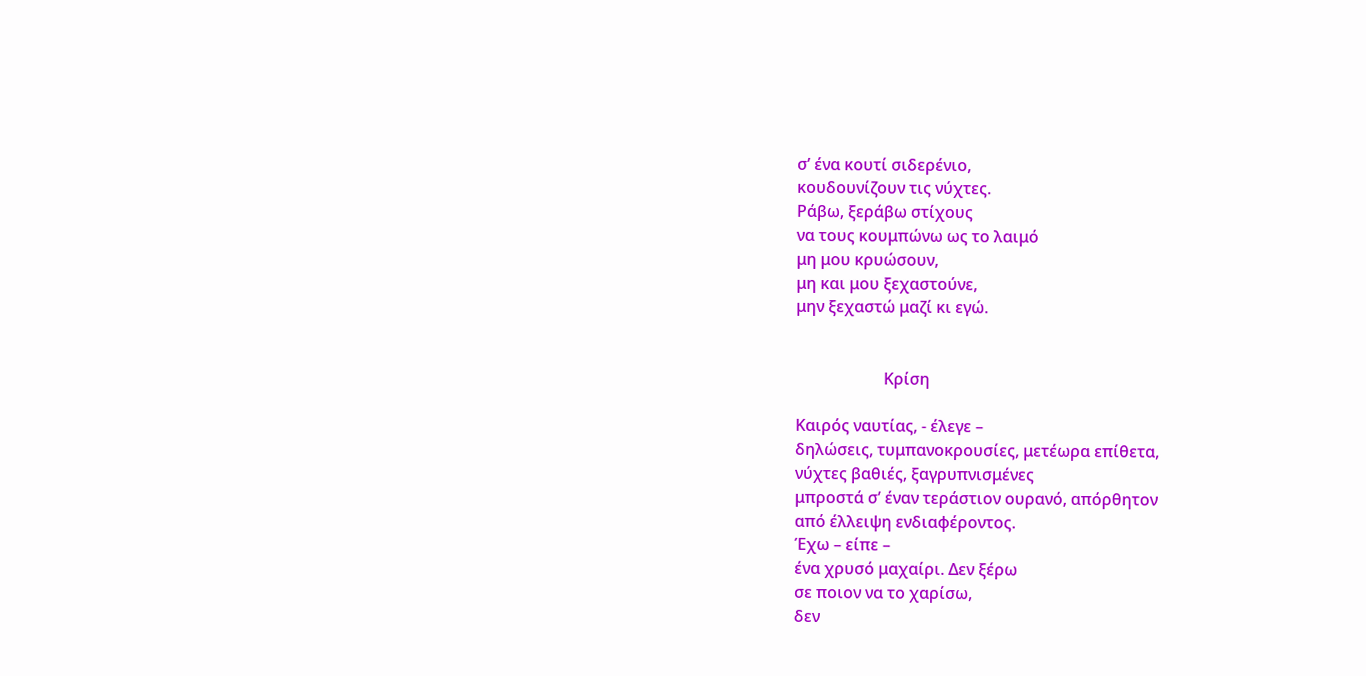σ’ ένα κουτί σιδερένιο,
κουδουνίζουν τις νύχτες.
Ράβω, ξεράβω στίχους
να τους κουμπώνω ως το λαιμό
μη μου κρυώσουν,
μη και μου ξεχαστούνε,
μην ξεχαστώ μαζί κι εγώ.


                      Κρίση

Καιρός ναυτίας, - έλεγε –
δηλώσεις, τυμπανοκρουσίες, μετέωρα επίθετα,
νύχτες βαθιές, ξαγρυπνισμένες
μπροστά σ’ έναν τεράστιον ουρανό, απόρθητον
από έλλειψη ενδιαφέροντος.
Έχω – είπε –
ένα χρυσό μαχαίρι. Δεν ξέρω
σε ποιον να το χαρίσω,
δεν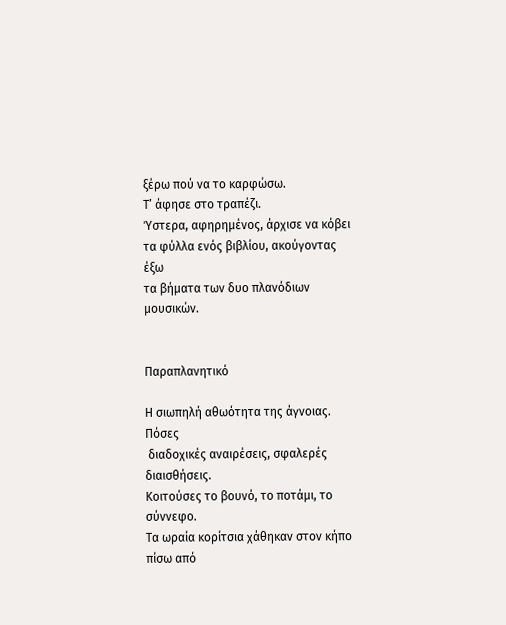ξέρω πού να το καρφώσω.
Τ’ άφησε στο τραπέζι.
Ύστερα, αφηρημένος, άρχισε να κόβει
τα φύλλα ενός βιβλίου, ακούγοντας έξω
τα βήματα των δυο πλανόδιων μουσικών.


Παραπλανητικό

Η σιωπηλή αθωότητα της άγνοιας. Πόσες
 διαδοχικές αναιρέσεις, σφαλερές διαισθήσεις.
Κοιτούσες το βουνό, το ποτάμι, το σύννεφο.
Τα ωραία κορίτσια χάθηκαν στον κήπο
πίσω από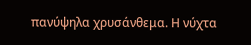πανύψηλα χρυσάνθεμα. Η νύχτα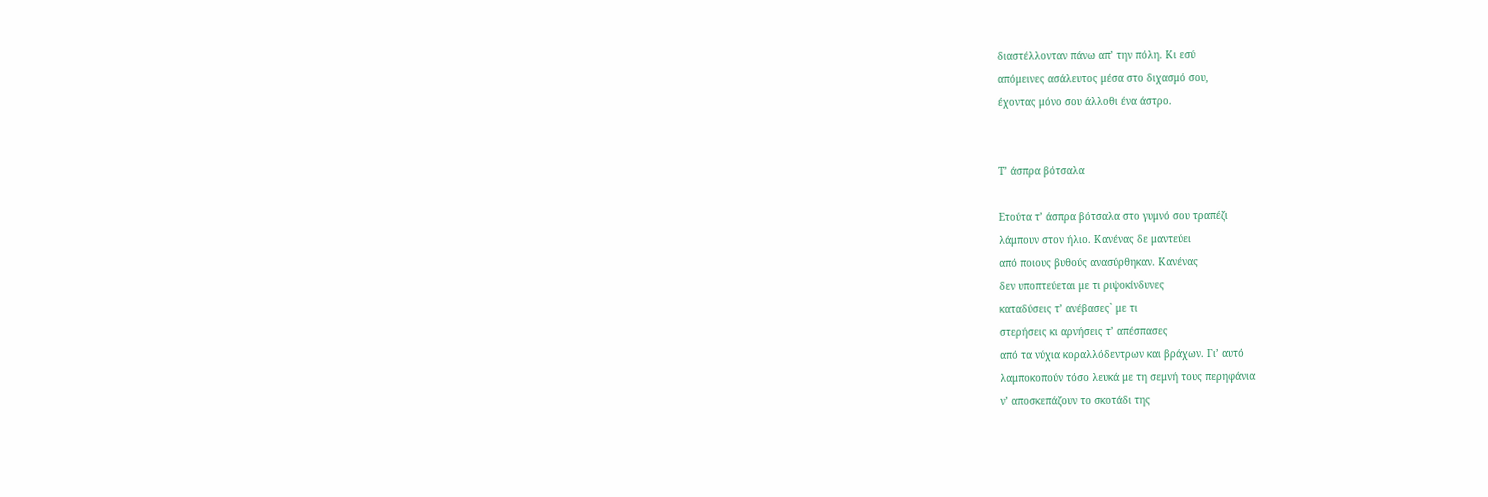διαστέλλονταν πάνω απ’ την πόλη. Κι εσύ
απόμεινες ασάλευτος μέσα στο διχασμό σου,
έχοντας μόνο σου άλλοθι ένα άστρο.


Τ’ άσπρα βότσαλα

Ετούτα τ’ άσπρα βότσαλα στο γυμνό σου τραπέζι
λάμπουν στον ήλιο. Κανένας δε μαντεύει
από ποιους βυθούς ανασύρθηκαν. Κανένας
δεν υποπτεύεται με τι ριψοκίνδυνες
καταδύσεις τ’ ανέβασες` με τι
στερήσεις κι αρνήσεις τ’ απέσπασες
από τα νύχια κοραλλόδεντρων και βράχων. Γι’ αυτό
λαμποκοπούν τόσο λευκά με τη σεμνή τους περηφάνια
ν’ αποσκεπάζουν το σκοτάδι της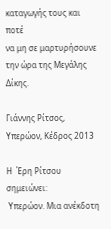καταγωγής τους και ποτέ
να μη σε μαρτυρήσουνε την ώρα της Μεγάλης Δίκης.

Γιάννης Ρίτσος, Υπερώον, Κέδρος 2013

Η  Έρη Ρίτσου σημειώνει:
 Υπερώον. Μια ανέκδοτη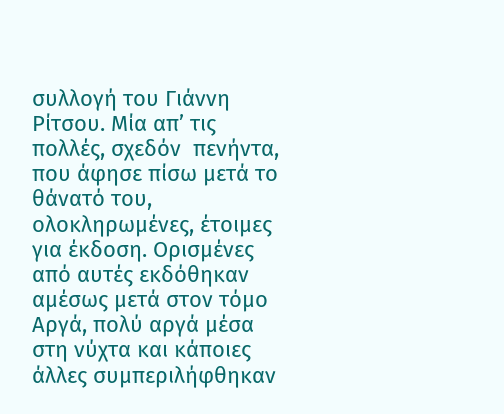συλλογή του Γιάννη Ρίτσου. Μία απ’ τις πολλές, σχεδόν  πενήντα, που άφησε πίσω μετά το θάνατό του, ολοκληρωμένες, έτοιμες για έκδοση. Ορισμένες από αυτές εκδόθηκαν αμέσως μετά στον τόμο Αργά, πολύ αργά μέσα στη νύχτα και κάποιες άλλες συμπεριλήφθηκαν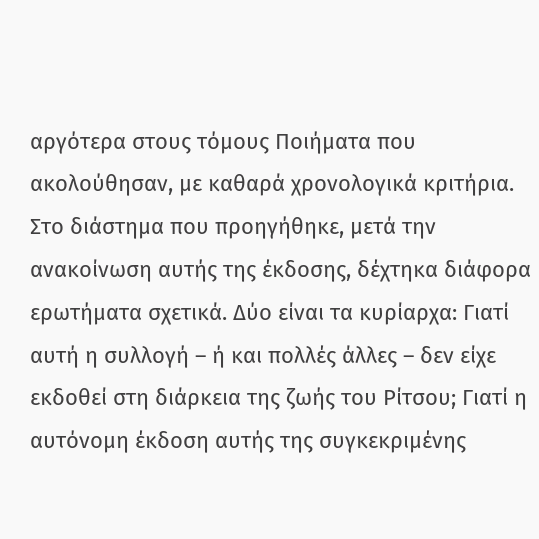αργότερα στους τόμους Ποιήματα που ακολούθησαν, με καθαρά χρονολογικά κριτήρια.
Στο διάστημα που προηγήθηκε, μετά την ανακοίνωση αυτής της έκδοσης, δέχτηκα διάφορα ερωτήματα σχετικά. Δύο είναι τα κυρίαρχα: Γιατί αυτή η συλλογή – ή και πολλές άλλες – δεν είχε εκδοθεί στη διάρκεια της ζωής του Ρίτσου; Γιατί η αυτόνομη έκδοση αυτής της συγκεκριμένης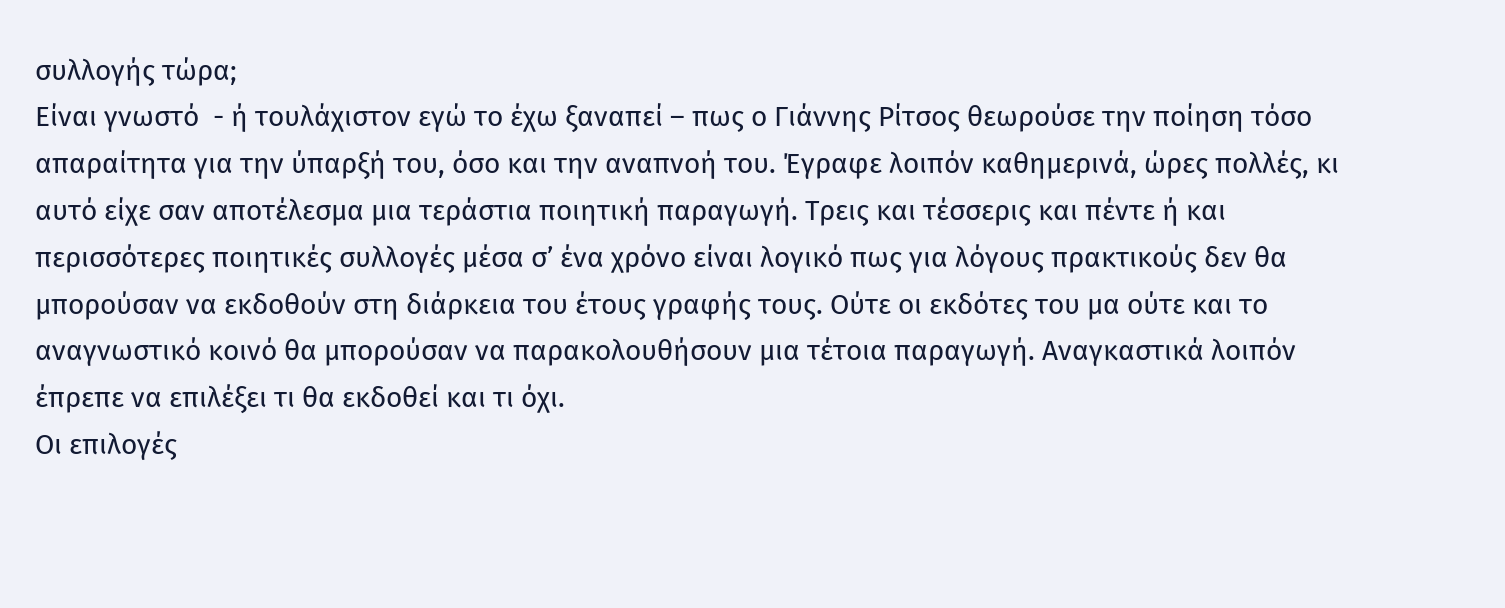συλλογής τώρα;
Είναι γνωστό  - ή τουλάχιστον εγώ το έχω ξαναπεί – πως ο Γιάννης Ρίτσος θεωρούσε την ποίηση τόσο απαραίτητα για την ύπαρξή του, όσο και την αναπνοή του. Έγραφε λοιπόν καθημερινά, ώρες πολλές, κι αυτό είχε σαν αποτέλεσμα μια τεράστια ποιητική παραγωγή. Τρεις και τέσσερις και πέντε ή και περισσότερες ποιητικές συλλογές μέσα σ’ ένα χρόνο είναι λογικό πως για λόγους πρακτικούς δεν θα μπορούσαν να εκδοθούν στη διάρκεια του έτους γραφής τους. Ούτε οι εκδότες του μα ούτε και το αναγνωστικό κοινό θα μπορούσαν να παρακολουθήσουν μια τέτοια παραγωγή. Αναγκαστικά λοιπόν έπρεπε να επιλέξει τι θα εκδοθεί και τι όχι.
Οι επιλογές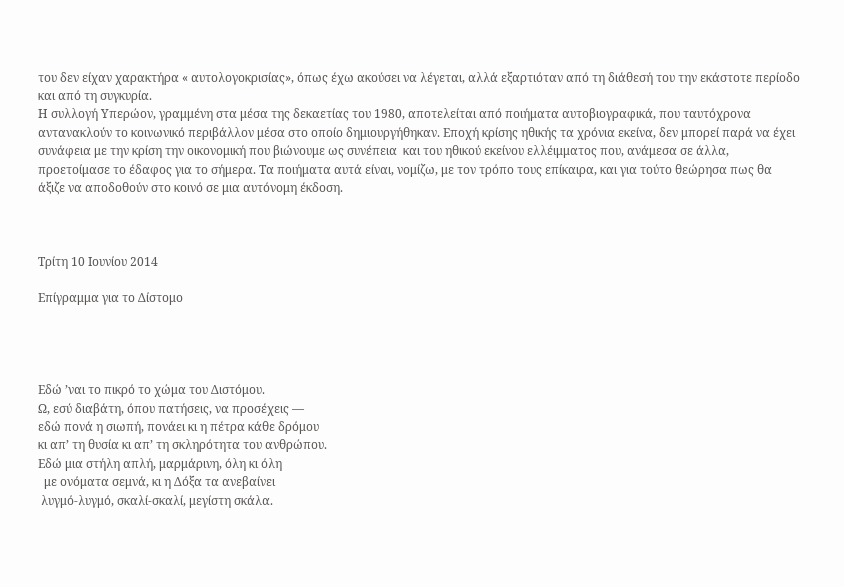του δεν είχαν χαρακτήρα « αυτολογοκρισίας», όπως έχω ακούσει να λέγεται, αλλά εξαρτιόταν από τη διάθεσή του την εκάστοτε περίοδο και από τη συγκυρία.
Η συλλογή Υπερώον, γραμμένη στα μέσα της δεκαετίας του 1980, αποτελείται από ποιήματα αυτοβιογραφικά, που ταυτόχρονα αντανακλούν το κοινωνικό περιβάλλον μέσα στο οποίο δημιουργήθηκαν. Εποχή κρίσης ηθικής τα χρόνια εκείνα, δεν μπορεί παρά να έχει συνάφεια με την κρίση την οικονομική που βιώνουμε ως συνέπεια  και του ηθικού εκείνου ελλέιμματος που, ανάμεσα σε άλλα, προετοίμασε το έδαφος για το σήμερα. Τα ποιήματα αυτά είναι, νομίζω, με τον τρόπο τους επίκαιρα, και για τούτο θεώρησα πως θα άξιζε να αποδοθούν στο κοινό σε μια αυτόνομη έκδοση.



Τρίτη 10 Ιουνίου 2014

Επίγραμμα για το Δίστομο




Εδώ ’ναι το πικρό το χώμα του Διστόμου.
Ω, εσύ διαβάτη, όπου πατήσεις, να προσέχεις —
εδώ πονά η σιωπή, πονάει κι η πέτρα κάθε δρόμου
κι απ’ τη θυσία κι απ’ τη σκληρότητα του ανθρώπου.
Εδώ μια στήλη απλή, μαρμάρινη, όλη κι όλη
  με ονόματα σεμνά, κι η Δόξα τα ανεβαίνει
 λυγμό-λυγμό, σκαλί-σκαλί, μεγίστη σκάλα.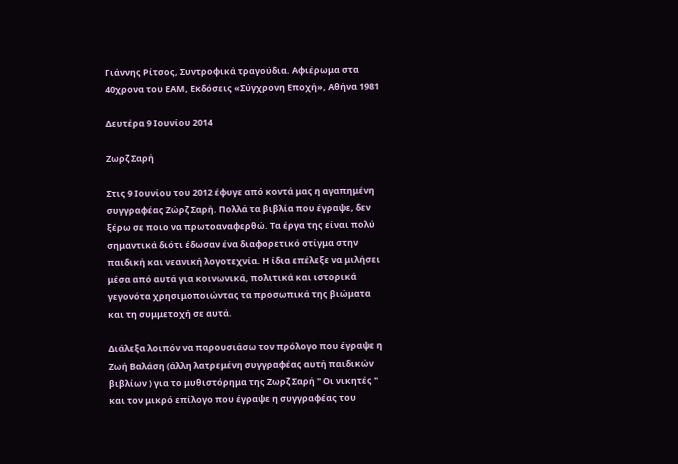Γιάννης Ρίτσος, Συντροφικά τραγούδια. Αφιέρωμα στα 40χρονα του ΕΑΜ, Εκδόσεις «Σύγχρονη Εποχή», Αθήνα 1981

Δευτέρα 9 Ιουνίου 2014

Ζωρζ Σαρή

Στις 9 Ιουνίου του 2012 έφυγε από κοντά μας η αγαπημένη συγγραφέας Ζώρζ Σαρή. Πολλά τα βιβλία που έγραψε, δεν ξέρω σε ποιο να πρωτοαναφερθώ. Τα έργα της είναι πολύ σημαντικά διότι έδωσαν ένα διαφορετικό στίγμα στην παιδική και νεανική λογοτεχνία. Η ίδια επέλεξε να μιλήσει μέσα από αυτά για κοινωνικά, πολιτικά και ιστορικά γεγονότα χρησιμοποιώντας τα προσωπικά της βιώματα και τη συμμετοχή σε αυτά.

Διάλεξα λοιπόν να παρουσιάσω τον πρόλογο που έγραψε η Ζωή Βαλάση (άλλη λατρεμένη συγγραφέας αυτή παιδικών βιβλίων ) για το μυθιστόρημα της Ζωρζ Σαρή " Οι νικητές " και τον μικρό επίλογο που έγραψε η συγγραφέας του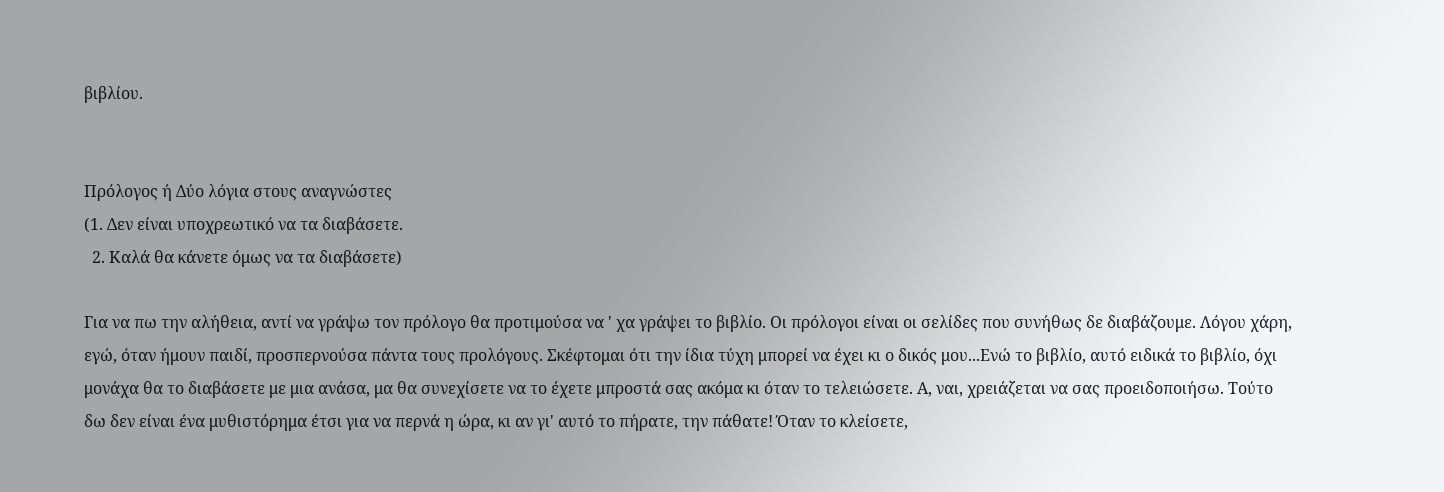βιβλίου.


Πρόλογος ή Δύο λόγια στους αναγνώστες
(1. Δεν είναι υποχρεωτικό να τα διαβάσετε.
  2. Καλά θα κάνετε όμως να τα διαβάσετε)

Για να πω την αλήθεια, αντί να γράψω τον πρόλογο θα προτιμούσα να ' χα γράψει το βιβλίο. Οι πρόλογοι είναι οι σελίδες που συνήθως δε διαβάζουμε. Λόγου χάρη, εγώ, όταν ήμουν παιδί, προσπερνούσα πάντα τους προλόγους. Σκέφτομαι ότι την ίδια τύχη μπορεί να έχει κι ο δικός μου...Ενώ το βιβλίο, αυτό ειδικά το βιβλίο, όχι μονάχα θα το διαβάσετε με μια ανάσα, μα θα συνεχίσετε να το έχετε μπροστά σας ακόμα κι όταν το τελειώσετε. Α, ναι, χρειάζεται να σας προειδοποιήσω. Τούτο δω δεν είναι ένα μυθιστόρημα έτσι για να περνά η ώρα, κι αν γι' αυτό το πήρατε, την πάθατε! Όταν το κλείσετε,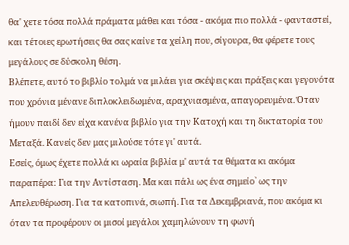θα' χετε τόσα πολλά πράματα μάθει και τόσα - ακόμα πιο πολλά - φανταστεί, και τέτοιες ερωτήσεις θα σας καίνε τα χείλη που, σίγουρα, θα φέρετε τους μεγάλους σε δύσκολη θέση.
Βλέπετε, αυτό το βιβλίο τολμά να μιλάει για σκέψεις και πράξεις και γεγονότα που χρόνια μένανε διπλοκλειδωμένα, αραχνιασμένα, απαγορευμένα. Όταν ήμουν παιδί δεν είχα κανένα βιβλίο για την Κατοχή και τη δικτατορία του Μεταξά. Κανείς δεν μας μιλούσε τότε γι' αυτά.
Εσείς, όμως έχετε πολλά κι ωραία βιβλία μ' αυτά τα θέματα κι ακόμα παραπέρα: Για την Αντίσταση. Μα και πάλι ως ένα σημείο` ως την Απελευθέρωση. Για τα κατοπινά, σιωπή. Για τα Δεκεμβριανά, που ακόμα κι όταν τα προφέρουν οι μισοί μεγάλοι χαμηλώνουν τη φωνή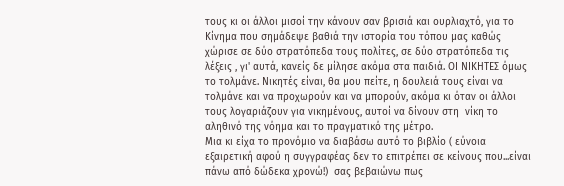τους κι οι άλλοι μισοί την κάνουν σαν βρισιά και ουρλιαχτό, για το Κίνημα που σημάδεψε βαθιά την ιστορία του τόπου μας καθώς χώρισε σε δύο στρατόπεδα τους πολίτες, σε δύο στρατόπεδα τις λέξεις , γι' αυτά, κανείς δε μίλησε ακόμα στα παιδιά. ΟΙ ΝΙΚΗΤΕΣ όμως το τολμάνε. Νικητές είναι, θα μου πείτε, η δουλειά τους είναι να τολμάνε και να προχωρούν και να μπορούν, ακόμα κι όταν οι άλλοι τους λογαριάζουν για νικημένους, αυτοί να δίνουν στη  νίκη το αληθινό της νόημα και το πραγματικό της μέτρο.
Μια κι είχα το προνόμιο να διαβάσω αυτό το βιβλίο ( εύνοια εξαιρετική αφού η συγγραφέας δεν το επιτρέπει σε κείνους που...είναι πάνω από δώδεκα χρονώ!)  σας βεβαιώνω πως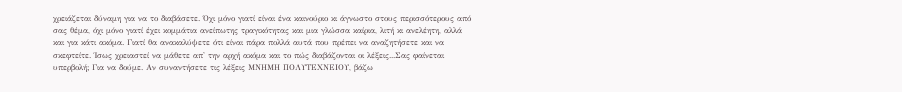χρειάζεται δύναμη για να το διαβάσετε. Όχι μόνο γιατί είναι ένα καινούριο κι άγνωστο στους περισσότερους από σας θέμα, όχι μόνο γιατί έχει κομμάτια ανείπωτης τραγικότητας και μια γλώσσα καίρια, λιτή κι ανελέητη, αλλά και για κάτι ακόμα. Γιατί θα ανακαλύψετε ότι είναι πάρα πολλά αυτά που πρέπει να αναζητήσετε και να σκεφτείτε. Ίσως χρειαστεί να μάθετε απ' την αρχή ακόμα και το πώς διαβάζονται οι λέξεις...Σας φαίνεται υπερβολή; Για να δούμε. Αν συναντήσετε τις λέξεις ΜΝΗΜΗ ΠΟΛΥΤΕΧΝΕΙΟΥ, βάζω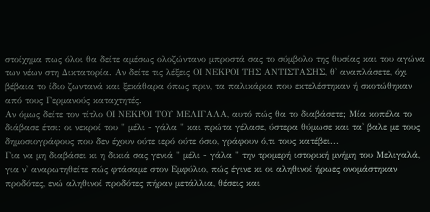στοίχημα πως όλοι θα δείτε αμέσως ολοζώντανο μπροστά σας το σύμβολο της θυσίας και του αγώνα των νέων στη Δικτατορία. Αν δείτε τις λέξεις ΟΙ ΝΕΚΡΟΙ ΤΗΣ ΑΝΤΙΣΤΑΣΗΣ, θ' αναπλάσετε, όχι βέβαια το ίδιο ζωντανά και ξεκάθαρα όπως πριν, τα παλικάρια που εκτελέστηκαν ή σκοτώθηκαν από τους Γερμανούς καταχτητές.
Αν όμως δείτε τον τίτλο ΟΙ ΝΕΚΡΟΙ ΤΟΥ ΜΕΛΙΓΑΛΑ, αυτό πώς θα το διαβάσετε; Μία κοπέλα το διάβασε έτσι: οι νεκροί του " μέλι - γάλα " και πρώτα γέλασε, ύστερα θύμωσε και τα' βαλε με τους δημοσιογράφους που δεν έχουν ούτε ιερό ούτε όσιο, γράφουν ό,τι τους κατέβει...
Για να μη διαβάσει κι η δικιά σας γενιά " μέλι - γάλα " την τρομερή ιστορική μνήμη του Μελιγαλά, για ν' αναρωτηθείτε πώς φτάσαμε στον Εμφύλιο, πώς έγινε κι οι αληθινοί ήρωες ονομάστηκαν προδότες, ενώ αληθινοί προδότες πήραν μετάλλια, θέσεις και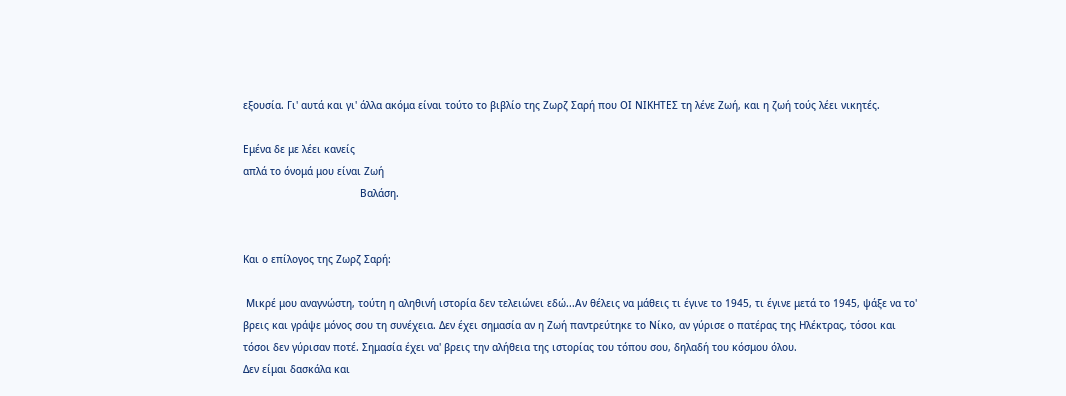εξουσία. Γι' αυτά και γι' άλλα ακόμα είναι τούτο το βιβλίο της Ζωρζ Σαρή που ΟΙ ΝΙΚΗΤΕΣ τη λένε Ζωή, και η ζωή τούς λέει νικητές.

Εμένα δε με λέει κανείς
απλά το όνομά μου είναι Ζωή
                                       Βαλάση.


Και ο επίλογος της Ζωρζ Σαρή:

 Μικρέ μου αναγνώστη, τούτη η αληθινή ιστορία δεν τελειώνει εδώ...Αν θέλεις να μάθεις τι έγινε το 1945, τι έγινε μετά το 1945, ψάξε να το' βρεις και γράψε μόνος σου τη συνέχεια. Δεν έχει σημασία αν η Ζωή παντρεύτηκε το Νίκο, αν γύρισε ο πατέρας της Ηλέκτρας, τόσοι και τόσοι δεν γύρισαν ποτέ. Σημασία έχει να' βρεις την αλήθεια της ιστορίας του τόπου σου, δηλαδή του κόσμου όλου.
Δεν είμαι δασκάλα και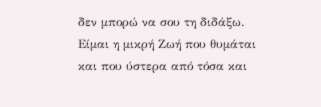δεν μπορώ να σου τη διδάξω.
Είμαι η μικρή Ζωή που θυμάται και που ύστερα από τόσα και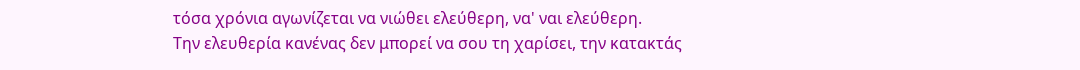τόσα χρόνια αγωνίζεται να νιώθει ελεύθερη, να' ναι ελεύθερη.
Την ελευθερία κανένας δεν μπορεί να σου τη χαρίσει, την κατακτάς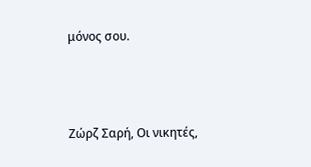μόνος σου.



Ζώρζ Σαρή, Οι νικητές,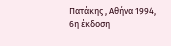Πατάκης , Αθήνα 1994, 6η έκδοση